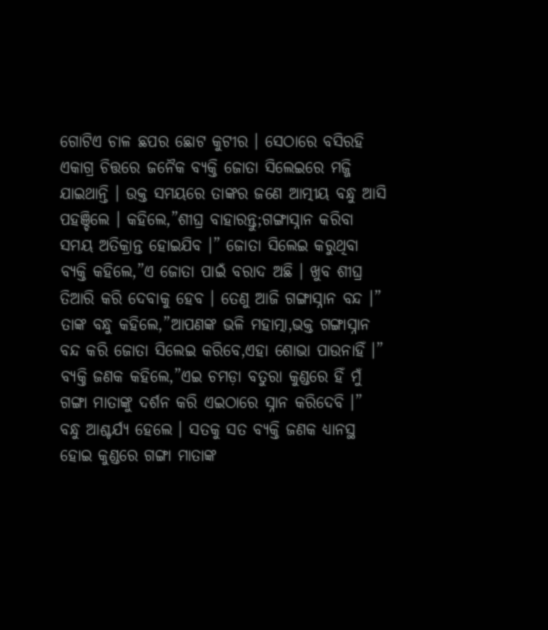ଗୋଟିଏ ଚାଳ ଛପର ଛୋଟ କୁଟୀର । ସେଠାରେ ବସିରହି ଏକାଗ୍ର ଚିତ୍ତରେ ଜନୈକ ବ୍ୟକ୍ତି ଜୋତା ସିଲେଇରେ ମଜ୍ଜି ଯାଇଥାନ୍ତି । ଉକ୍ତ ସମୟରେ ତାଙ୍କର ଜଣେ ଆତ୍ମୀୟ ବନ୍ଧୁ ଆସି ପହଞ୍ଚିଲେ । କହିଲେ,”ଶୀଘ୍ର ବାହାରନ୍ତୁ;ଗଙ୍ଗାସ୍ନାନ କରିବା ସମୟ ଅତିକ୍ରାନ୍ତ ହୋଇଯିବ ।” ଜୋତା ସିଲେଇ କରୁଥିବା ବ୍ୟକ୍ତି କହିଲେ,”ଏ ଜୋତା ପାଇଁ ବରାଦ ଅଛି । ଖୁବ ଶୀଘ୍ର ତିଆରି କରି ଦେବାକୁ ହେବ । ତେଣୁ ଆଜି ଗଙ୍ଗାସ୍ନାନ ବନ୍ଦ ।” ତାଙ୍କ ବନ୍ଧୁ କହିଲେ,”ଆପଣଙ୍କ ଭଳି ମହାତ୍ମା,ଭକ୍ତ ଗଙ୍ଗାସ୍ନାନ ବନ୍ଦ କରି ଜୋତା ସିଲେଇ କରିବେ,ଏହା ଶୋଭା ପାଉନାହିଁ ।” ବ୍ୟକ୍ତି ଜଣକ କହିଲେ,”ଏଇ ଚମଡ଼ା ବତୁରା କୁଣ୍ଡରେ ହିଁ ମୁଁ ଗଙ୍ଗା ମାତାଙ୍କୁ ଦର୍ଶନ କରି ଏଇଠାରେ ସ୍ନାନ କରିଦେବି ।” ବନ୍ଧୁ ଆଶ୍ଚର୍ଯ୍ୟ ହେଲେ । ସତକୁ ସତ ବ୍ୟକ୍ତି ଜଣକ ଧ୍ୟାନସ୍ଥ ହୋଇ କୁଣ୍ଡରେ ଗଙ୍ଗା ମାତାଙ୍କ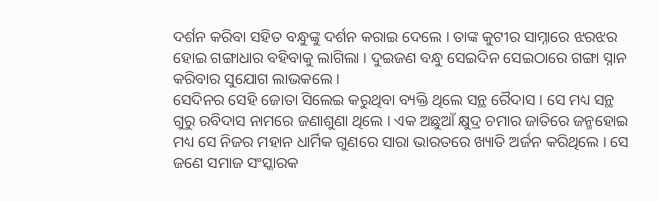ଦର୍ଶନ କରିବା ସହିତ ବନ୍ଧୁଙ୍କୁ ଦର୍ଶନ କରାଇ ଦେଲେ । ତାଙ୍କ କୁଟୀର ସାମ୍ନାରେ ଝରଝର ହୋଇ ଗଙ୍ଗାଧାର ବହିବାକୁ ଲାଗିଲା । ଦୁଇଜଣ ବନ୍ଧୁ ସେଇଦିନ ସେଇଠାରେ ଗଙ୍ଗା ସ୍ନାନ କରିବାର ସୁଯୋଗ ଲାଭକଲେ ।
ସେଦିନର ସେହି ଜୋତା ସିଲେଇ କରୁଥିବା ବ୍ୟକ୍ତି ଥିଲେ ସନ୍ଥ ରୈଦାସ । ସେ ମଧ୍ୟ ସନ୍ଥ ଗୁରୁ ରବିଦାସ ନାମରେ ଜଣାଶୁଣା ଥିଲେ । ଏକ ଅଛୁଆଁ କ୍ଷୁଦ୍ର ଚମାର ଜାତିରେ ଜନ୍ମହୋଇ ମଧ୍ୟ ସେ ନିଜର ମହାନ ଧାର୍ମିକ ଗୁଣରେ ସାରା ଭାରତରେ ଖ୍ୟାତି ଅର୍ଜନ କରିଥିଲେ । ସେ ଜଣେ ସମାଜ ସଂସ୍କାରକ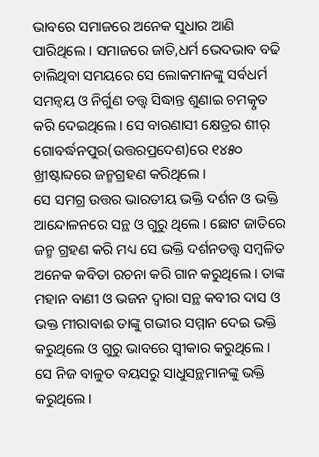ଭାବରେ ସମାଜରେ ଅନେକ ସୁଧାର ଆଣି ପାରିଥିଲେ । ସମାଜରେ ଜାତି,ଧର୍ମ ଭେଦଭାବ ବଢି ଚାଲିଥିବା ସମୟରେ ସେ ଲୋକମାନଙ୍କୁ ସର୍ବଧର୍ମ ସମନ୍ଵୟ ଓ ନିର୍ଗୁଣ ତତ୍ତ୍ଵ ସିଦ୍ଧାନ୍ତ ଶୁଣାଇ ଚମତ୍କୃତ କରି ଦେଇଥିଲେ । ସେ ବାରଣାସୀ କ୍ଷେତ୍ରର ଶୀର୍ ଗୋବର୍ଦ୍ଧନପୁର(ଉତ୍ତରପ୍ରଦେଶ)ରେ ୧୪୫୦ ଖ୍ରୀଷ୍ଟାବ୍ଦରେ ଜନ୍ମଗ୍ରହଣ କରିଥିଲେ ।
ସେ ସମଗ୍ର ଉତ୍ତର ଭାରତୀୟ ଭକ୍ତି ଦର୍ଶନ ଓ ଭକ୍ତି ଆନ୍ଦୋଳନରେ ସନ୍ଥ ଓ ଗୁରୁ ଥିଲେ। ଛୋଟ ଜାତିରେ ଜନ୍ମ ଗ୍ରହଣ କରି ମଧ୍ୟ ସେ ଭକ୍ତି ଦର୍ଶନତତ୍ତ୍ୱ ସମ୍ବଳିତ ଅନେକ କବିତା ରଚନା କରି ଗାନ କରୁଥିଲେ । ତାଙ୍କ ମହାନ ବାଣୀ ଓ ଭଜନ ଦ୍ଵାରା ସନ୍ଥ କବୀର ଦାସ ଓ ଭକ୍ତ ମୀରାବାଈ ତାଙ୍କୁ ଗଭୀର ସମ୍ମାନ ଦେଇ ଭକ୍ତି କରୁଥିଲେ ଓ ଗୁରୁ ଭାବରେ ସ୍ଵୀକାର କରୁଥିଲେ । ସେ ନିଜ ବାଳୁତ ବୟସରୁ ସାଧୁସନ୍ଥମାନଙ୍କୁ ଭକ୍ତି କରୁଥିଲେ ।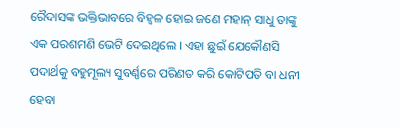ରୈଦାସଙ୍କ ଭକ୍ତିଭାବରେ ବିହ୍ୱଳ ହୋଇ ଜଣେ ମହାନ୍ ସାଧୁ ତାଙ୍କୁ ଏକ ପରଶମଣି ଭେଟି ଦେଇଥିଲେ । ଏହା ଛୁଇଁ ଯେକୌଣସି ପଦାର୍ଥକୁ ବହୁମୂଲ୍ୟ ସୁବର୍ଣ୍ଣରେ ପରିଣତ କରି କୋଟିପତି ବା ଧନୀ ହେବା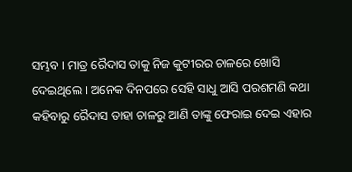ସମ୍ଭବ । ମାତ୍ର ରୈଦାସ ତାକୁ ନିଜ କୁଟୀରର ଚାଳରେ ଖୋସି ଦେଇଥିଲେ । ଅନେକ ଦିନପରେ ସେହି ସାଧୁ ଆସି ପରଶମଣି କଥା କହିବାରୁ ରୈଦାସ ତାହା ଚାଳରୁ ଆଣି ତାଙ୍କୁ ଫେରାଇ ଦେଇ ଏହାର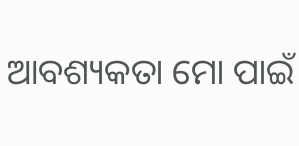ଆବଶ୍ୟକତା ମୋ ପାଇଁ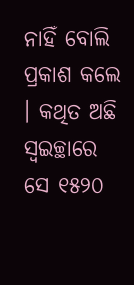ନାହିଁ ବୋଲି ପ୍ରକାଶ କଲେ । କଥିତ ଅଛି ସ୍ଵଇଚ୍ଛାରେ ସେ ୧୫୨୦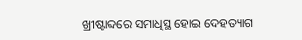ଖ୍ରୀଷ୍ଟାବ୍ଦରେ ସମାଧିସ୍ଥ ହୋଇ ଦେହତ୍ୟାଗ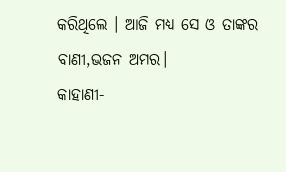କରିଥିଲେ । ଆଜି ମଧ୍ୟ ସେ ଓ ତାଙ୍କର ବାଣୀ,ଭଜନ ଅମର।
କାହାଣୀ-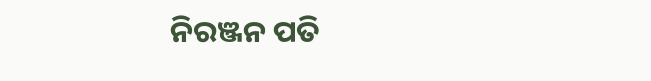ନିରଞ୍ଜନ ପତି